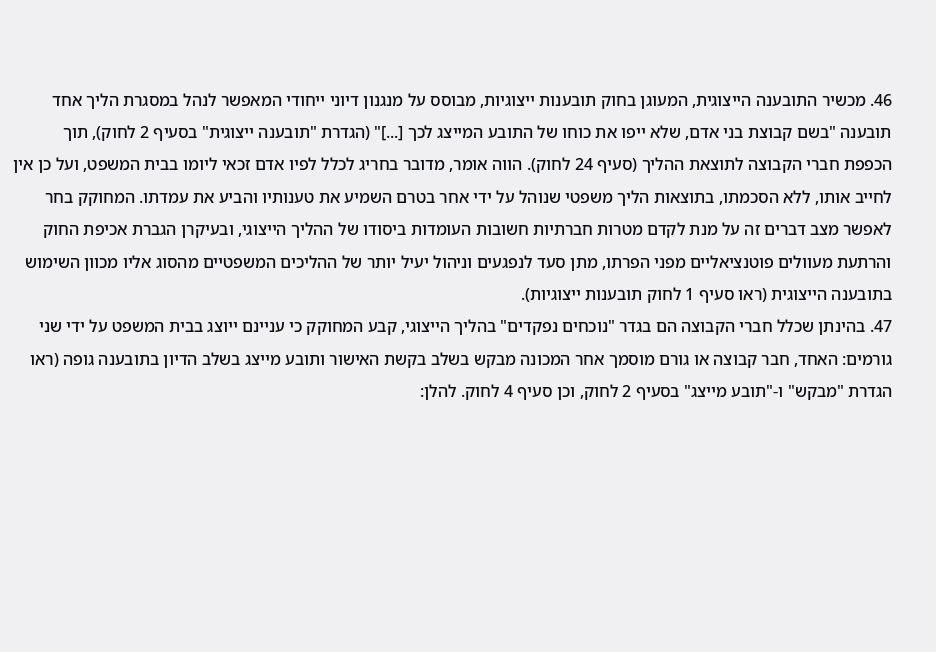46. מכשיר התובענה הייצוגית, המעוגן בחוק תובענות ייצוגיות, מבוסס על מנגנון דיוני ייחודי המאפשר לנהל במסגרת הליך אחד תובענה "בשם קבוצת בני אדם, שלא ייפו את כוחו של התובע המייצג לכך [...]" (הגדרת "תובענה ייצוגית" בסעיף 2 לחוק), תוך הכפפת חברי הקבוצה לתוצאת ההליך (סעיף 24 לחוק). הווה אומר, מדובר בחריג לכלל לפיו אדם זכאי ליומו בבית המשפט, ועל כן אין לחייב אותו, ללא הסכמתו, בתוצאות הליך משפטי שנוהל על ידי אחר בטרם השמיע את טענותיו והביע את עמדתו. המחוקק בחר לאפשר מצב דברים זה על מנת לקדם מטרות חברתיות חשובות העומדות ביסודו של ההליך הייצוגי, ובעיקרן הגברת אכיפת החוק והרתעת מעוולים פוטנציאליים מפני הפרתו, מתן סעד לנפגעים וניהול יעיל יותר של ההליכים המשפטיים מהסוג אליו מכוון השימוש בתובענה הייצוגית (ראו סעיף 1 לחוק תובענות ייצוגיות).
47. בהינתן שכלל חברי הקבוצה הם בגדר "נוכחים נפקדים" בהליך הייצוגי, קבע המחוקק כי עניינם ייוצג בבית המשפט על ידי שני גורמים: האחד, חבר קבוצה או גורם מוסמך אחר המכונה מבקש בשלב בקשת האישור ותובע מייצג בשלב הדיון בתובענה גופה (ראו הגדרת "מבקש" ו-"תובע מייצג" בסעיף 2 לחוק, וכן סעיף 4 לחוק. להלן: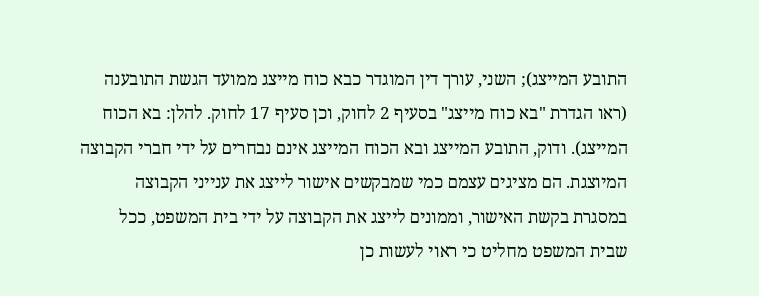התובע המייצג); השני, עורך דין המוגדר כבא כוח מייצג ממועד הגשת התובענה (ראו הגדרת "בא כוח מייצג" בסעיף 2 לחוק, וכן סעיף 17 לחוק. להלן: בא הכוח המייצג). ודוק, התובע המייצג ובא הכוח המייצג אינם נבחרים על ידי חברי הקבוצה המיוצגת. הם מציגים עצמם כמי שמבקשים אישור לייצג את ענייני הקבוצה במסגרת בקשת האישור, וממונים לייצג את הקבוצה על ידי בית המשפט, ככל שבית המשפט מחליט כי ראוי לעשות כן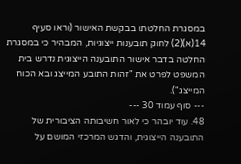במסגרת החלטתו בבקשת האישור (וראו סעיף 14(א)(2) לחוק תובענות ייצוגיות, המבהיר כי במסגרת החלטה בדבר אישור התובענה הייצוגית נדרש בית המשפט לפרט את "זהות התובע המייצג ובא הכוח המייצג").
--- סוף עמוד 30 ---
48. עוד יובהר כי לאור חשיבותה הציבורית של התובענה הייצוגית, והדגש המרכזי המושם על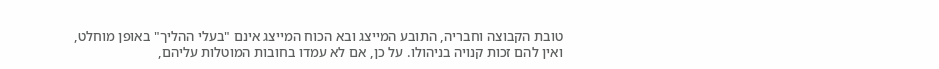טובת הקבוצה וחבריה, התובע המייצג ובא הכוח המייצג אינם "בעלי ההליך" באופן מוחלט, ואין להם זכות קנויה בניהולו. על כן, אם לא עמדו בחובות המוטלות עליהם,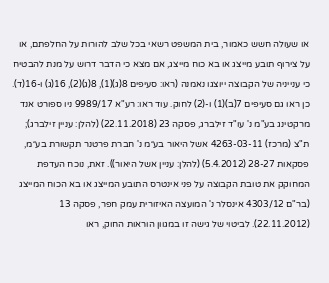או שעולה חשש כאמור, בית המשפט רשאי בכל שלב להורות על החלפתם, או על צירוף תובע מייצג או בא כוח מייצג, אם מצא כי הדבר דרוש על מנת להבטיח כי ענייניה של הקבוצה ייוצגו נאמנה (ראו: סעיפים 8(ג)(1), 8(ג)(2), 16(ג) ו-16(ד). כן ראו גם סעיפים 7(ב)(1) ו-(2) לחוק. עוד ראו: רע"א 9989/17 ניו ספורט אנד מרקטינג בע"מ נ' עו"ד זילברג, פסקה 23 (22.11.2018) (להלן: עניין זילברג); ת"צ (מרכז) 4263-03-11 אשל היאור בע״מ נ' חברת פרטנר תקשורת בע״מ, פסקאות 28-27 (5.4.2012) (להלן: עניין אשל היאור)). זאת, נוכח העדפת המחוקק את טובת הקבוצה על פני אינטרס התובע המייצג או בא הכוח המייצג (בר"ם 4303/12 אינסלר נ' המועצה האיזורית עמק חפר, פסקה 13 (22.11.2012). לביטוי של גישה זו במגוון הוראות החוק, ראו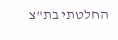החלטתי בת"צ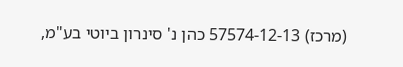(מרכז) 57574-12-13 כהן נ' סינרון ביוטי בע"מ,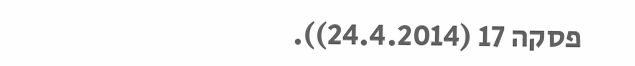פסקה 17 (24.4.2014)).